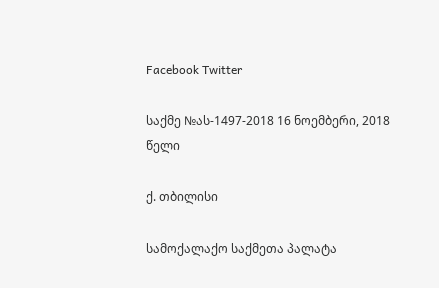Facebook Twitter

საქმე №ას-1497-2018 16 ნოემბერი, 2018 წელი

ქ. თბილისი

სამოქალაქო საქმეთა პალატა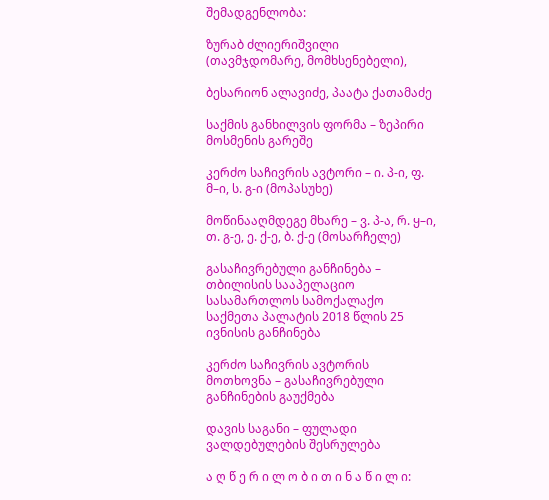შემადგენლობა:

ზურაბ ძლიერიშვილი (თავმჯდომარე, მომხსენებელი),

ბესარიონ ალავიძე, პაატა ქათამაძე

საქმის განხილვის ფორმა – ზეპირი მოსმენის გარეშე

კერძო საჩივრის ავტორი – ი. პ-ი, ფ. მ–ი, ს. გ-ი (მოპასუხე)

მოწინააღმდეგე მხარე – ვ. პ-ა, რ. ყ–ი, თ. გ-ე, ე. ქ-ე, ბ. ქ-ე (მოსარჩელე)

გასაჩივრებული განჩინება – თბილისის სააპელაციო სასამართლოს სამოქალაქო საქმეთა პალატის 2018 წლის 25 ივნისის განჩინება

კერძო საჩივრის ავტორის მოთხოვნა – გასაჩივრებული განჩინების გაუქმება

დავის საგანი – ფულადი ვალდებულების შესრულება

ა ღ წ ე რ ი ლ ო ბ ი თ ი ნ ა წ ი ლ ი: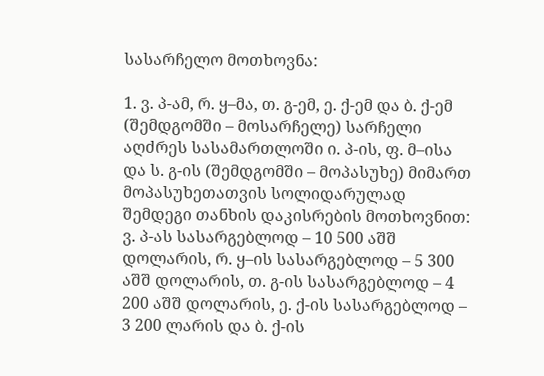სასარჩელო მოთხოვნა:

1. ვ. პ-ამ, რ. ყ–მა, თ. გ-ემ, ე. ქ-ემ და ბ. ქ-ემ (შემდგომში – მოსარჩელე) სარჩელი აღძრეს სასამართლოში ი. პ-ის, ფ. მ–ისა და ს. გ-ის (შემდგომში – მოპასუხე) მიმართ მოპასუხეთათვის სოლიდარულად შემდეგი თანხის დაკისრების მოთხოვნით: ვ. პ-ას სასარგებლოდ – 10 500 აშშ დოლარის, რ. ყ–ის სასარგებლოდ – 5 300 აშშ დოლარის, თ. გ-ის სასარგებლოდ – 4 200 აშშ დოლარის, ე. ქ-ის სასარგებლოდ – 3 200 ლარის და ბ. ქ-ის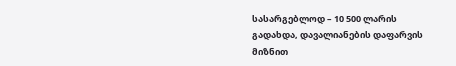სასარგებლოდ – 10 500 ლარის გადახდა, დავალიანების დაფარვის მიზნით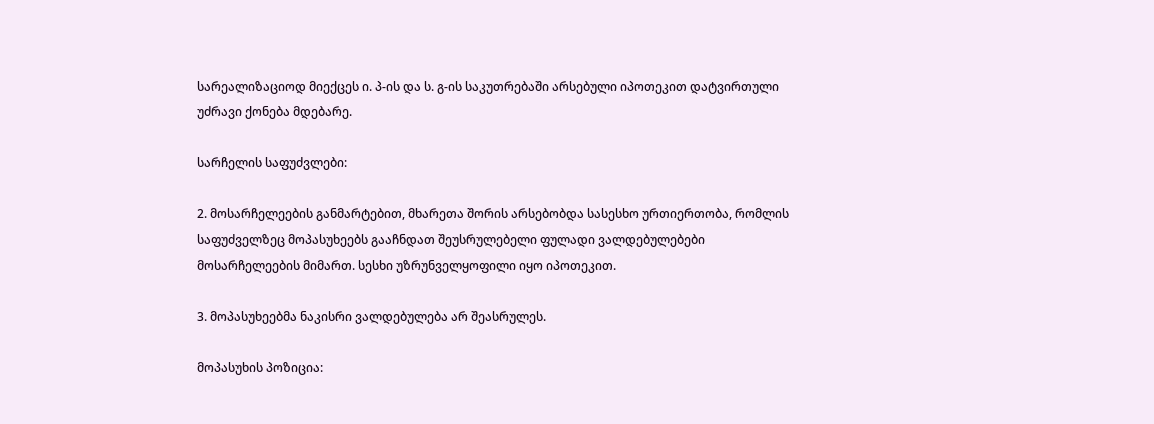სარეალიზაციოდ მიექცეს ი. პ-ის და ს. გ-ის საკუთრებაში არსებული იპოთეკით დატვირთული უძრავი ქონება მდებარე.

სარჩელის საფუძვლები:

2. მოსარჩელეების განმარტებით, მხარეთა შორის არსებობდა სასესხო ურთიერთობა, რომლის საფუძველზეც მოპასუხეებს გააჩნდათ შეუსრულებელი ფულადი ვალდებულებები მოსარჩელეების მიმართ. სესხი უზრუნველყოფილი იყო იპოთეკით.

3. მოპასუხეებმა ნაკისრი ვალდებულება არ შეასრულეს.

მოპასუხის პოზიცია: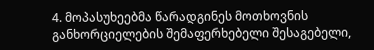4. მოპასუხეებმა წარადგინეს მოთხოვნის განხორციელების შემაფერხებელი შესაგებელი,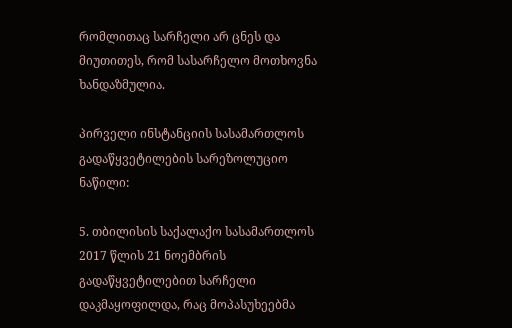რომლითაც სარჩელი არ ცნეს და მიუთითეს, რომ სასარჩელო მოთხოვნა ხანდაზმულია.

პირველი ინსტანციის სასამართლოს გადაწყვეტილების სარეზოლუციო ნაწილი:

5. თბილისის საქალაქო სასამართლოს 2017 წლის 21 ნოემბრის გადაწყვეტილებით სარჩელი დაკმაყოფილდა, რაც მოპასუხეებმა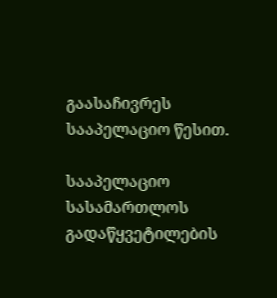გაასაჩივრეს სააპელაციო წესით.

სააპელაციო სასამართლოს გადაწყვეტილების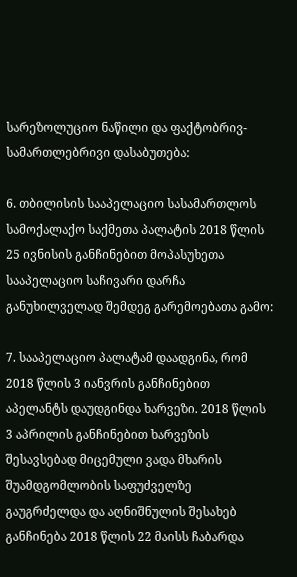სარეზოლუციო ნაწილი და ფაქტობრივ-სამართლებრივი დასაბუთება:

6. თბილისის სააპელაციო სასამართლოს სამოქალაქო საქმეთა პალატის 2018 წლის 25 ივნისის განჩინებით მოპასუხეთა სააპელაციო საჩივარი დარჩა განუხილველად შემდეგ გარემოებათა გამო:

7. სააპელაციო პალატამ დაადგინა, რომ 2018 წლის 3 იანვრის განჩინებით აპელანტს დაუდგინდა ხარვეზი. 2018 წლის 3 აპრილის განჩინებით ხარვეზის შესავსებად მიცემული ვადა მხარის შუამდგომლობის საფუძველზე გაუგრძელდა და აღნიშნულის შესახებ განჩინება 2018 წლის 22 მაისს ჩაბარდა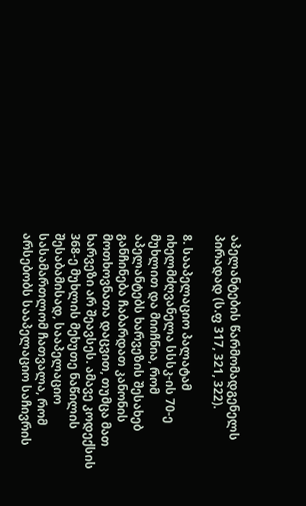აპელანტების წარმომადგენელს პირადად (ს.ფ 317, 321, 322).

8. სააპელაციო პალატამ იხელმძღვანელა სსსკ-ის 70-ე მუხლით და მიიჩნია, რომ აპელანტებს ხარვეზის შესახებ განჩინება ჩაბარდათ კანონის მოთხოვნათა დაცვით, თუმცა მათ ხარვეზი არ შეავსეს. ამავე კოდექსის 368-ე მუხლის მეხუთე ნაწილის შესაბამისად, სააპელაციო სასამართლომ ჩათვალა, რომ არსებობს სააპელაციო საჩივრის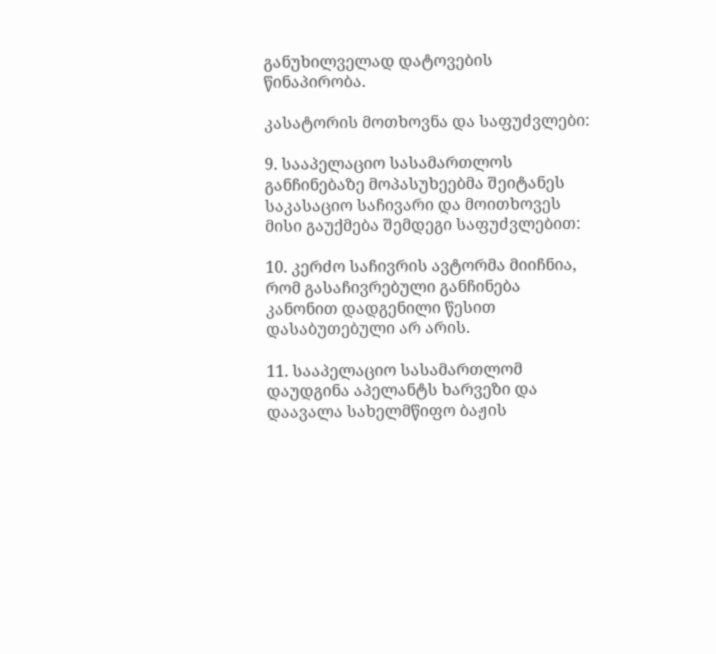განუხილველად დატოვების წინაპირობა.

კასატორის მოთხოვნა და საფუძვლები:

9. სააპელაციო სასამართლოს განჩინებაზე მოპასუხეებმა შეიტანეს საკასაციო საჩივარი და მოითხოვეს მისი გაუქმება შემდეგი საფუძვლებით:

10. კერძო საჩივრის ავტორმა მიიჩნია, რომ გასაჩივრებული განჩინება კანონით დადგენილი წესით დასაბუთებული არ არის.

11. სააპელაციო სასამართლომ დაუდგინა აპელანტს ხარვეზი და დაავალა სახელმწიფო ბაჟის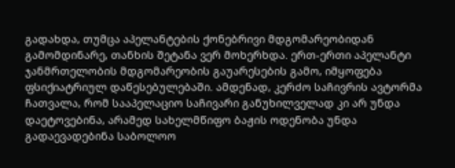გადახდა, თუმცა აპელანტების ქონებრივი მდგომარეობიდან გამომდინარე, თანხის შეტანა ვერ მოხერხდა. ერთ-ერთი აპელანტი ჯანმრთელობის მდგომარეობის გაუარესების გამო, იმყოფება ფსიქიატრიულ დაწესებულებაში. ამდენად, კერძო საჩივრის ავტორმა ჩათვალა, რომ სააპელაციო საჩივარი განუხილველად კი არ უნდა დაეტოვებინა, არამედ სახელმწიფო ბაჟის ოდენობა უნდა გადაევადებინა საბოლოო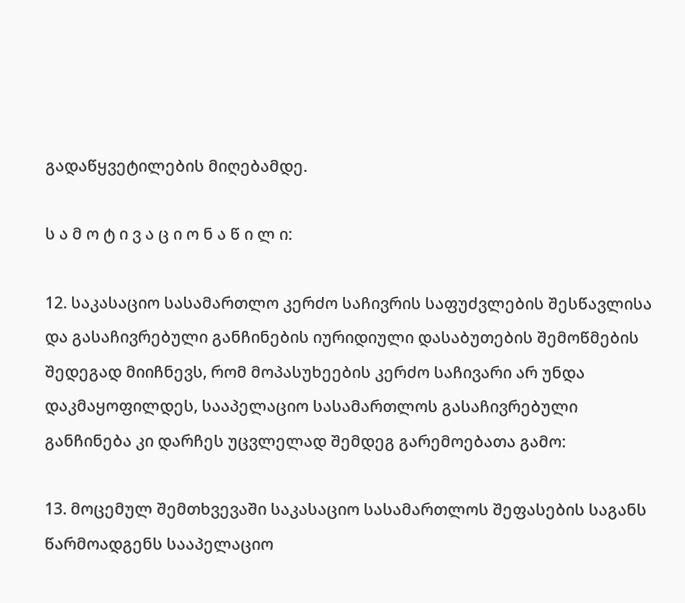გადაწყვეტილების მიღებამდე.

ს ა მ ო ტ ი ვ ა ც ი ო ნ ა წ ი ლ ი:

12. საკასაციო სასამართლო კერძო საჩივრის საფუძვლების შესწავლისა და გასაჩივრებული განჩინების იურიდიული დასაბუთების შემოწმების შედეგად მიიჩნევს, რომ მოპასუხეების კერძო საჩივარი არ უნდა დაკმაყოფილდეს, სააპელაციო სასამართლოს გასაჩივრებული განჩინება კი დარჩეს უცვლელად შემდეგ გარემოებათა გამო:

13. მოცემულ შემთხვევაში საკასაციო სასამართლოს შეფასების საგანს წარმოადგენს სააპელაციო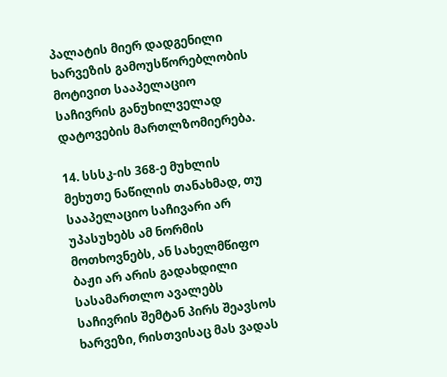პალატის მიერ დადგენილი ხარვეზის გამოუსწორებლობის მოტივით სააპელაციო საჩივრის განუხილველად დატოვების მართლზომიერება.

14. სსსკ-ის 368-ე მუხლის მეხუთე ნაწილის თანახმად, თუ სააპელაციო საჩივარი არ უპასუხებს ამ ნორმის მოთხოვნებს, ან სახელმწიფო ბაჟი არ არის გადახდილი სასამართლო ავალებს საჩივრის შემტან პირს შეავსოს ხარვეზი, რისთვისაც მას ვადას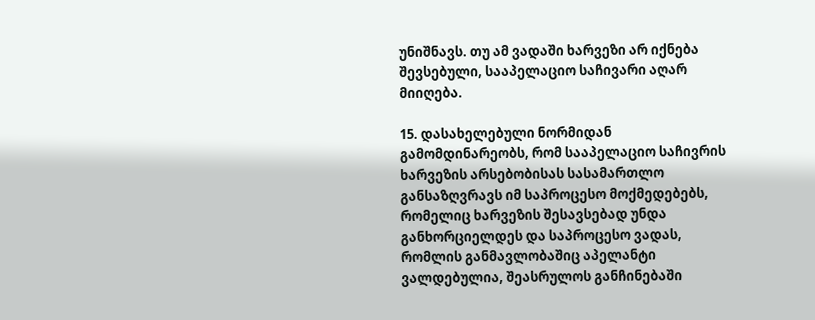უნიშნავს. თუ ამ ვადაში ხარვეზი არ იქნება შევსებული, სააპელაციო საჩივარი აღარ მიიღება.

15. დასახელებული ნორმიდან გამომდინარეობს, რომ სააპელაციო საჩივრის ხარვეზის არსებობისას სასამართლო განსაზღვრავს იმ საპროცესო მოქმედებებს, რომელიც ხარვეზის შესავსებად უნდა განხორციელდეს და საპროცესო ვადას, რომლის განმავლობაშიც აპელანტი ვალდებულია, შეასრულოს განჩინებაში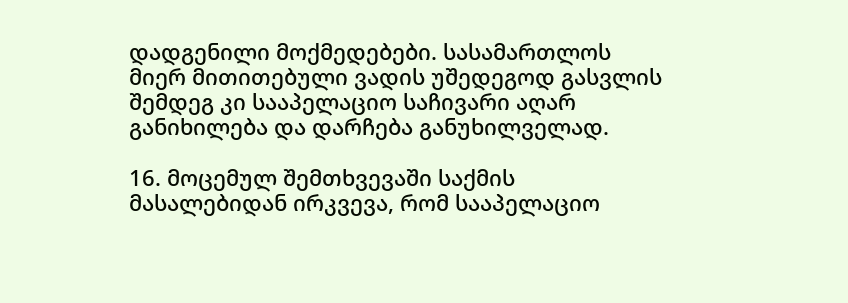დადგენილი მოქმედებები. სასამართლოს მიერ მითითებული ვადის უშედეგოდ გასვლის შემდეგ კი სააპელაციო საჩივარი აღარ განიხილება და დარჩება განუხილველად.

16. მოცემულ შემთხვევაში საქმის მასალებიდან ირკვევა, რომ სააპელაციო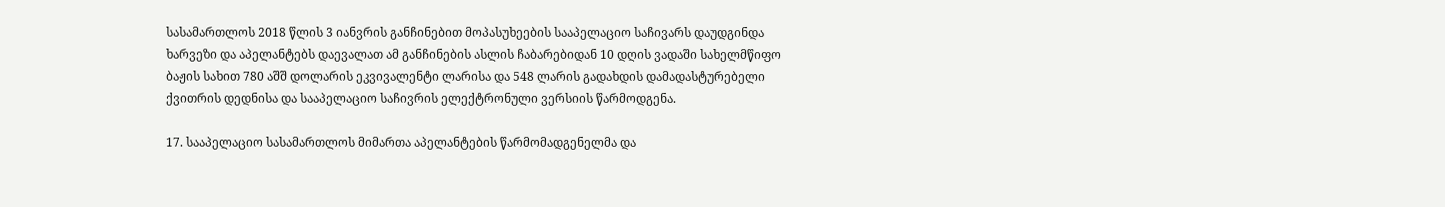სასამართლოს 2018 წლის 3 იანვრის განჩინებით მოპასუხეების სააპელაციო საჩივარს დაუდგინდა ხარვეზი და აპელანტებს დაევალათ ამ განჩინების ასლის ჩაბარებიდან 10 დღის ვადაში სახელმწიფო ბაჟის სახით 780 აშშ დოლარის ეკვივალენტი ლარისა და 548 ლარის გადახდის დამადასტურებელი ქვითრის დედნისა და სააპელაციო საჩივრის ელექტრონული ვერსიის წარმოდგენა.

17. სააპელაციო სასამართლოს მიმართა აპელანტების წარმომადგენელმა და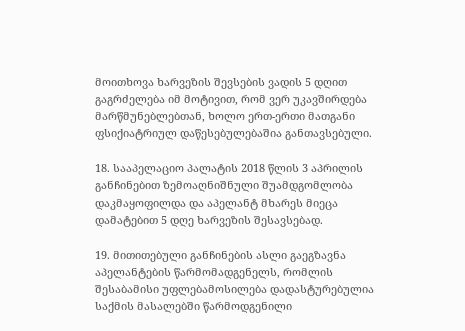მოითხოვა ხარვეზის შევსების ვადის 5 დღით გაგრძელება იმ მოტივით, რომ ვერ უკავშირდება მარწმუნებლებთან, ხოლო ერთ-ერთი მათგანი ფსიქიატრიულ დაწესებულებაშია განთავსებული.

18. სააპელაციო პალატის 2018 წლის 3 აპრილის განჩინებით ზემოაღნიშნული შუამდგომლობა დაკმაყოფილდა და აპელანტ მხარეს მიეცა დამატებით 5 დღე ხარვეზის შესავსებად.

19. მითითებული განჩინების ასლი გაეგზავნა აპელანტების წარმომადგენელს, რომლის შესაბამისი უფლებამოსილება დადასტურებულია საქმის მასალებში წარმოდგენილი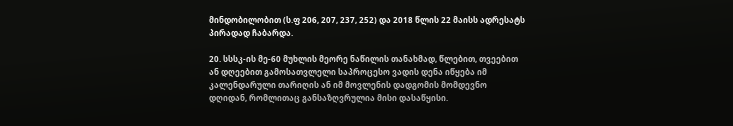მინდობილობით (ს.ფ 206, 207, 237, 252) და 2018 წლის 22 მაისს ადრესატს პირადად ჩაბარდა.

20. სსსკ-ის მე-60 მუხლის მეორე ნაწილის თანახმად, წლებით, თვეებით ან დღეებით გამოსათვლელი საპროცესო ვადის დენა იწყება იმ კალენდარული თარიღის ან იმ მოვლენის დადგომის მომდევნო დღიდან, რომლითაც განსაზღვრულია მისი დასაწყისი.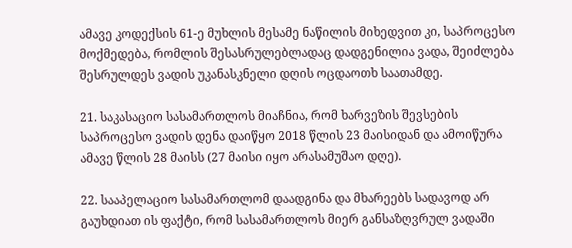ამავე კოდექსის 61-ე მუხლის მესამე ნაწილის მიხედვით კი, საპროცესო მოქმედება, რომლის შესასრულებლადაც დადგენილია ვადა, შეიძლება შესრულდეს ვადის უკანასკნელი დღის ოცდაოთხ საათამდე.

21. საკასაციო სასამართლოს მიაჩნია, რომ ხარვეზის შევსების საპროცესო ვადის დენა დაიწყო 2018 წლის 23 მაისიდან და ამოიწურა ამავე წლის 28 მაისს (27 მაისი იყო არასამუშაო დღე).

22. სააპელაციო სასამართლომ დაადგინა და მხარეებს სადავოდ არ გაუხდიათ ის ფაქტი, რომ სასამართლოს მიერ განსაზღვრულ ვადაში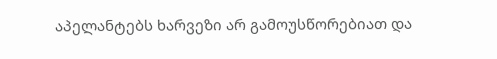აპელანტებს ხარვეზი არ გამოუსწორებიათ და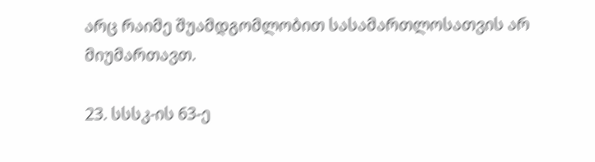არც რაიმე შუამდგომლობით სასამართლოსათვის არ მიუმართავთ.

23. სსსკ-ის 63-ე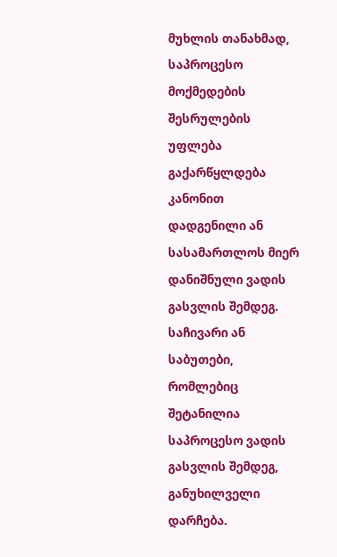მუხლის თანახმად, საპროცესო მოქმედების შესრულების უფლება გაქარწყლდება კანონით დადგენილი ან სასამართლოს მიერ დანიშნული ვადის გასვლის შემდეგ. საჩივარი ან საბუთები, რომლებიც შეტანილია საპროცესო ვადის გასვლის შემდეგ, განუხილველი დარჩება.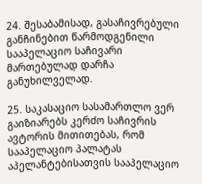24. შესაბამისად, გასაჩივრებული განჩინებით წარმოდგენილი სააპელაციო საჩივარი მართებულად დარჩა განუხილველად.

25. საკასაციო სასამართლო ვერ გაიზიარებს კერძო საჩივრის ავტორის მითითებას, რომ სააპელაციო პალატას აპელანტებისათვის სააპელაციო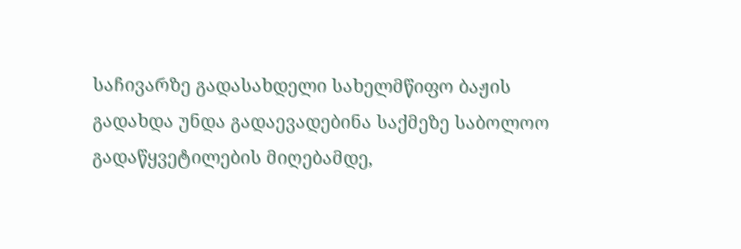საჩივარზე გადასახდელი სახელმწიფო ბაჟის გადახდა უნდა გადაევადებინა საქმეზე საბოლოო გადაწყვეტილების მიღებამდე,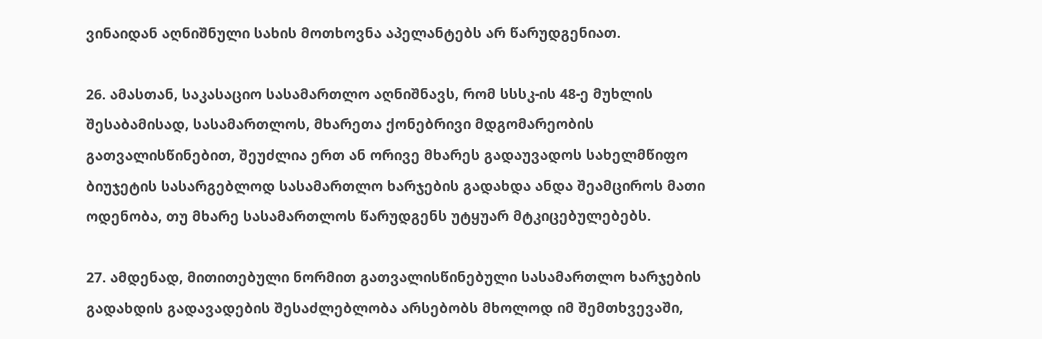ვინაიდან აღნიშნული სახის მოთხოვნა აპელანტებს არ წარუდგენიათ.

26. ამასთან, საკასაციო სასამართლო აღნიშნავს, რომ სსსკ-ის 48-ე მუხლის შესაბამისად, სასამართლოს, მხარეთა ქონებრივი მდგომარეობის გათვალისწინებით, შეუძლია ერთ ან ორივე მხარეს გადაუვადოს სახელმწიფო ბიუჯეტის სასარგებლოდ სასამართლო ხარჯების გადახდა ანდა შეამციროს მათი ოდენობა, თუ მხარე სასამართლოს წარუდგენს უტყუარ მტკიცებულებებს.

27. ამდენად, მითითებული ნორმით გათვალისწინებული სასამართლო ხარჯების გადახდის გადავადების შესაძლებლობა არსებობს მხოლოდ იმ შემთხვევაში,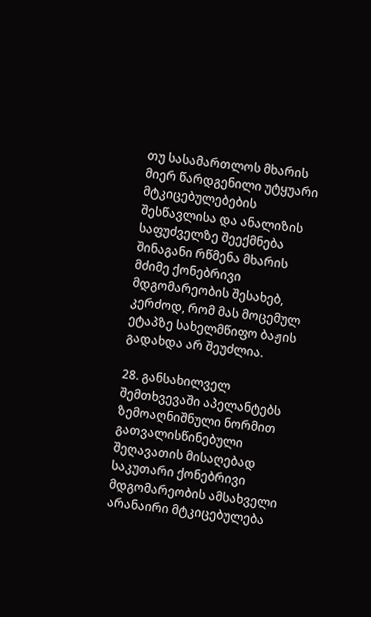თუ სასამართლოს მხარის მიერ წარდგენილი უტყუარი მტკიცებულებების შესწავლისა და ანალიზის საფუძველზე შეექმნება შინაგანი რწმენა მხარის მძიმე ქონებრივი მდგომარეობის შესახებ, კერძოდ, რომ მას მოცემულ ეტაპზე სახელმწიფო ბაჟის გადახდა არ შეუძლია.

28. განსახილველ შემთხვევაში აპელანტებს ზემოაღნიშნული ნორმით გათვალისწინებული შეღავათის მისაღებად საკუთარი ქონებრივი მდგომარეობის ამსახველი არანაირი მტკიცებულება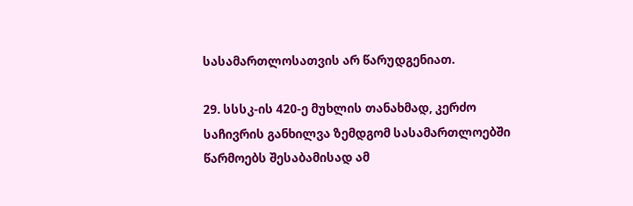სასამართლოსათვის არ წარუდგენიათ.

29. სსსკ-ის 420-ე მუხლის თანახმად, კერძო საჩივრის განხილვა ზემდგომ სასამართლოებში წარმოებს შესაბამისად ამ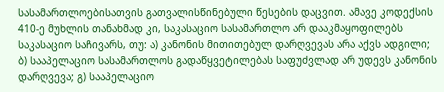სასამართლოებისათვის გათვალისწინებული წესების დაცვით. ამავე კოდექსის 410-ე მუხლის თანახმად კი, საკასაციო სასამართლო არ დააკმაყოფილებს საკასაციო საჩივარს, თუ: ა) კანონის მითითებულ დარღვევას არა აქვს ადგილი; ბ) სააპელაციო სასამართლოს გადაწყვეტილებას საფუძვლად არ უდევს კანონის დარღვევა; გ) სააპელაციო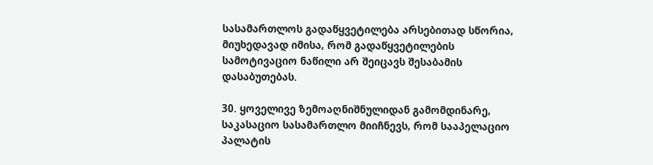სასამართლოს გადაწყვეტილება არსებითად სწორია, მიუხედავად იმისა, რომ გადაწყვეტილების სამოტივაციო ნაწილი არ შეიცავს შესაბამის დასაბუთებას.

30. ყოველივე ზემოაღნიშნულიდან გამომდინარე, საკასაციო სასამართლო მიიჩნევს, რომ სააპელაციო პალატის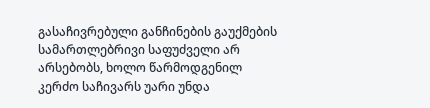გასაჩივრებული განჩინების გაუქმების სამართლებრივი საფუძველი არ არსებობს, ხოლო წარმოდგენილ კერძო საჩივარს უარი უნდა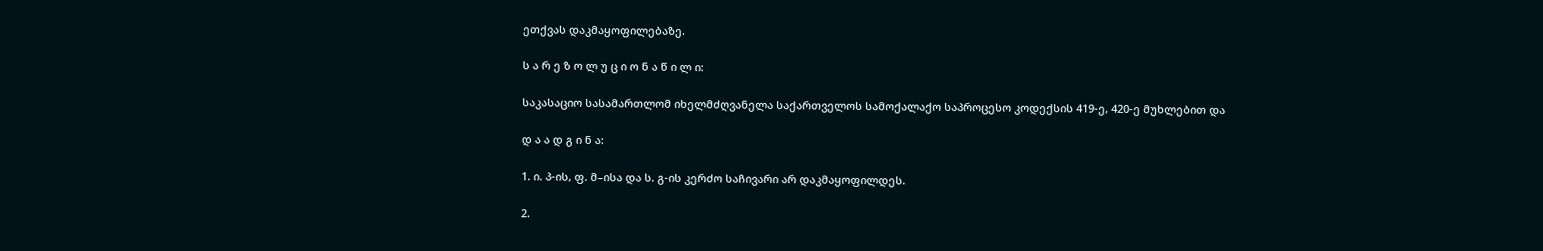ეთქვას დაკმაყოფილებაზე.

ს ა რ ე ზ ო ლ უ ც ი ო ნ ა წ ი ლ ი:

საკასაციო სასამართლომ იხელმძღვანელა საქართველოს სამოქალაქო საპროცესო კოდექსის 419-ე, 420-ე მუხლებით და

დ ა ა დ გ ი ნ ა:

1. ი. პ-ის, ფ. მ–ისა და ს. გ-ის კერძო საჩივარი არ დაკმაყოფილდეს.

2.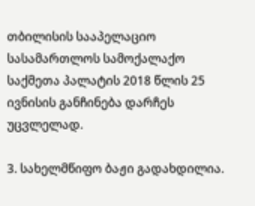თბილისის სააპელაციო სასამართლოს სამოქალაქო საქმეთა პალატის 2018 წლის 25 ივნისის განჩინება დარჩეს უცვლელად.

3. სახელმწიფო ბაჟი გადახდილია.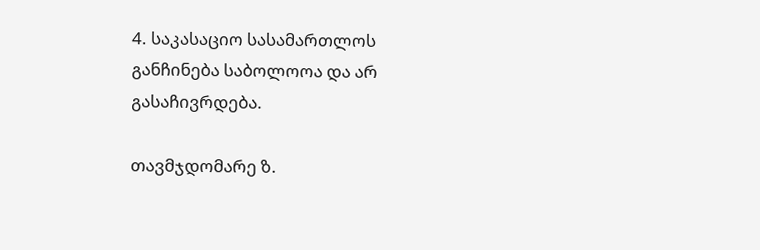4. საკასაციო სასამართლოს განჩინება საბოლოოა და არ გასაჩივრდება.

თავმჯდომარე ზ.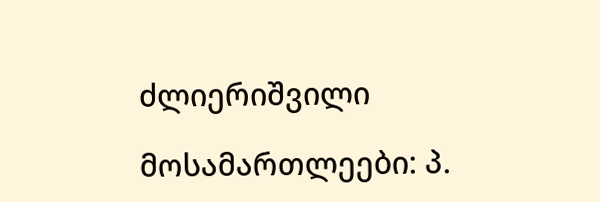ძლიერიშვილი

მოსამართლეები: პ.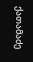ქათამაძე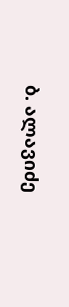ბ. ალავიძე